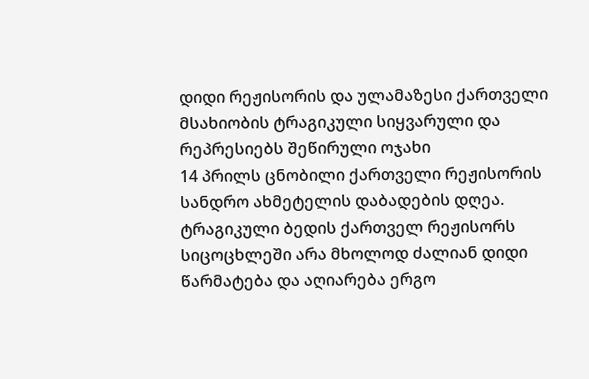დიდი რეჟისორის და ულამაზესი ქართველი მსახიობის ტრაგიკული სიყვარული და რეპრესიებს შეწირული ოჯახი
14 პრილს ცნობილი ქართველი რეჟისორის სანდრო ახმეტელის დაბადების დღეა. ტრაგიკული ბედის ქართველ რეჟისორს სიცოცხლეში არა მხოლოდ ძალიან დიდი წარმატება და აღიარება ერგო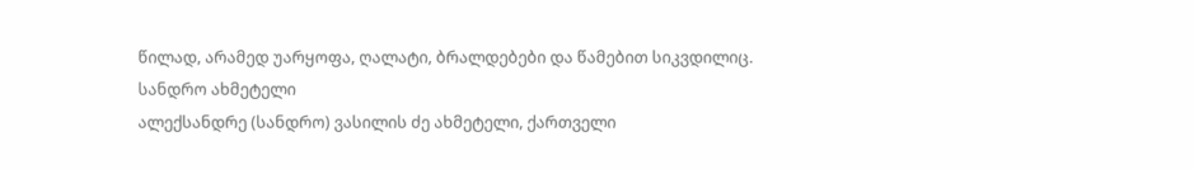წილად, არამედ უარყოფა, ღალატი, ბრალდებები და წამებით სიკვდილიც.
სანდრო ახმეტელი
ალექსანდრე (სანდრო) ვასილის ძე ახმეტელი, ქართველი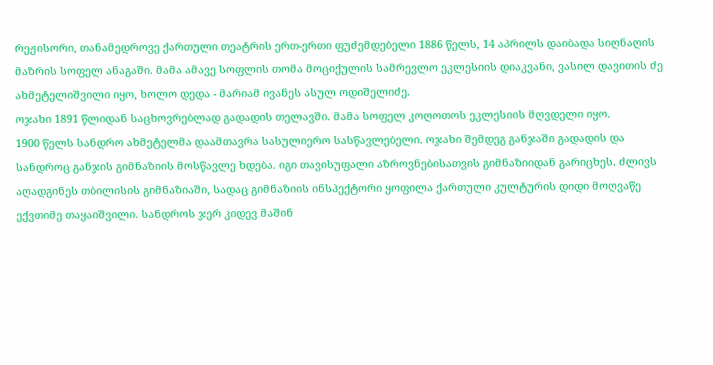რეჟისორი, თანამედროვე ქართული თეატრის ერთ-ერთი ფუძემდებელი 1886 წელს, 14 აპრილს დაიბადა სიღნაღის მაზრის სოფელ ანაგაში. მამა ამავე სოფლის თომა მოციქულის სამრევლო ეკლესიის დიაკვანი, ვასილ დავითის ძე ახმეტელიშვილი იყო, ხოლო დედა - მარიამ ივანეს ასულ ოდიშელიძე.
ოჯახი 1891 წლიდან საცხოვრებლად გადადის თელავში. მამა სოფელ კოღოთოს ეკლესიის მღვდელი იყო.
1900 წელს სანდრო ახმეტელმა დაამთავრა სასულიერო სასწავლებელი. ოჯახი შემდეგ განჯაში გადადის და სანდროც განჯის გიმნაზიის მოსწავლე ხდება. იგი თავისუფალი აზროვნებისათვის გიმნაზიიდან გარიცხეს. ძლივს აღადგინეს თბილისის გიმნაზიაში, სადაც გიმნაზიის ინსპექტორი ყოფილა ქართული კულტურის დიდი მოღვაწე ექვთიმე თაყაიშვილი. სანდროს ჯერ კიდევ მაშინ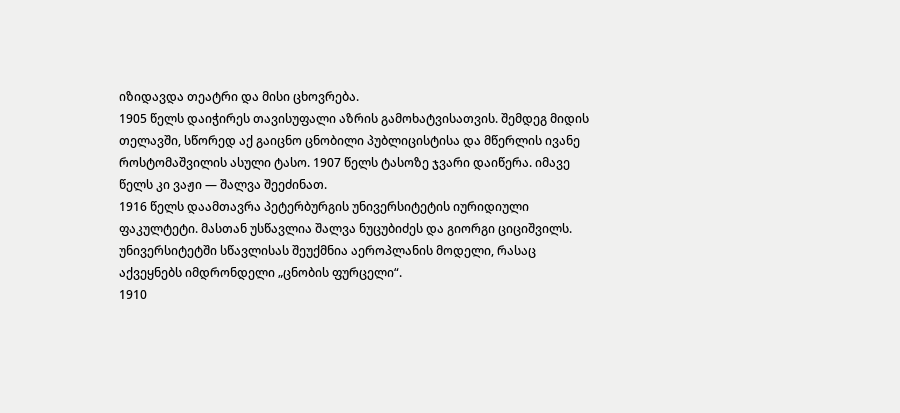იზიდავდა თეატრი და მისი ცხოვრება.
1905 წელს დაიჭირეს თავისუფალი აზრის გამოხატვისათვის. შემდეგ მიდის თელავში, სწორედ აქ გაიცნო ცნობილი პუბლიცისტისა და მწერლის ივანე როსტომაშვილის ასული ტასო. 1907 წელს ტასოზე ჯვარი დაიწერა. იმავე წელს კი ვაჟი — შალვა შეეძინათ.
1916 წელს დაამთავრა პეტერბურგის უნივერსიტეტის იურიდიული ფაკულტეტი. მასთან უსწავლია შალვა ნუცუბიძეს და გიორგი ციციშვილს. უნივერსიტეტში სწავლისას შეუქმნია აეროპლანის მოდელი, რასაც აქვეყნებს იმდრონდელი „ცნობის ფურცელი“.
1910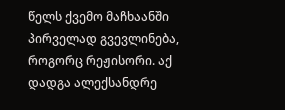წელს ქვემო მაჩხაანში პირველად გვევლინება, როგორც რეჟისორი. აქ დადგა ალექსანდრე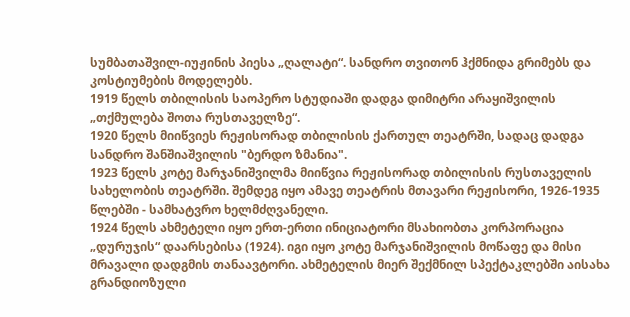სუმბათაშვილ-იუჟინის პიესა „ღალატი“. სანდრო თვითონ ჰქმნიდა გრიმებს და კოსტიუმების მოდელებს.
1919 წელს თბილისის საოპერო სტუდიაში დადგა დიმიტრი არაყიშვილის „თქმულება შოთა რუსთაველზე“.
1920 წელს მიიწვიეს რეჟისორად თბილისის ქართულ თეატრში, სადაც დადგა სანდრო შანშიაშვილის "ბერდო ზმანია".
1923 წელს კოტე მარჯანიშვილმა მიიწვია რეჟისორად თბილისის რუსთაველის სახელობის თეატრში. შემდეგ იყო ამავე თეატრის მთავარი რეჟისორი, 1926-1935 წლებში - სამხატვრო ხელმძღვანელი.
1924 წელს ახმეტელი იყო ერთ-ერთი ინიციატორი მსახიობთა კორპორაცია „დურუჯის“ დაარსებისა (1924). იგი იყო კოტე მარჯანიშვილის მოწაფე და მისი მრავალი დადგმის თანაავტორი. ახმეტელის მიერ შექმნილ სპექტაკლებში აისახა გრანდიოზული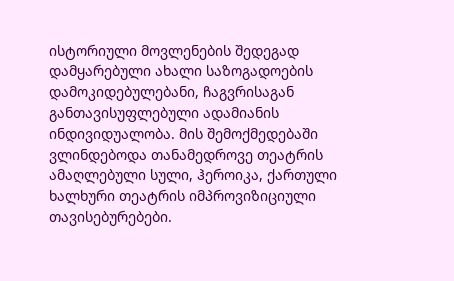ისტორიული მოვლენების შედეგად დამყარებული ახალი საზოგადოების დამოკიდებულებანი, ჩაგვრისაგან განთავისუფლებული ადამიანის ინდივიდუალობა. მის შემოქმედებაში ვლინდებოდა თანამედროვე თეატრის ამაღლებული სული, ჰეროიკა, ქართული ხალხური თეატრის იმპროვიზიციული თავისებურებები.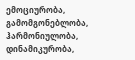ემოციურობა, გამომგონებლობა, ჰარმონიულობა, დინამიკურობა,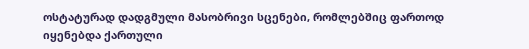ოსტატურად დადგმული მასობრივი სცენები, რომლებშიც ფართოდ იყენებდა ქართული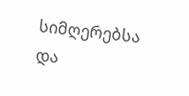სიმღერებსა და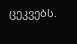ცეკვებს.